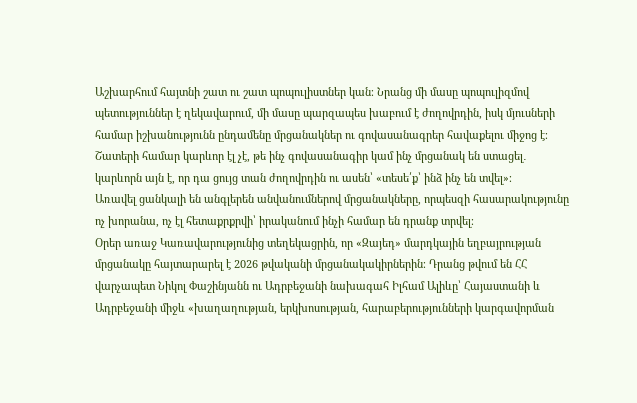Աշխարհում հայտնի շատ ու շատ պոպուլիստներ կան։ Նրանց մի մասը պոպուլիզմով պետություններ է ղեկավարում, մի մասը պարզապես խաբում է ժողովրդին, իսկ մյուսների համար իշխանությունն ընդամենը մրցանակներ ու գովասանագրեր հավաքելու միջոց է։
Շատերի համար կարևոր էլ չէ, թե ինչ գովասանագիր կամ ինչ մրցանակ են ստացել․ կարևորն այն է, որ դա ցույց տան ժողովրդին ու ասեն՝ «տեսե՛ք՝ ինձ ինչ են տվել»։
Առավել ցանկալի են անգլերեն անվանումներով մրցանակները, որպեսզի հասարակությունը ոչ խորանա, ոչ էլ հետաքրքրվի՝ իրականում ինչի համար են դրանք տրվել։
Օրեր առաջ Կառավարությունից տեղեկացրին, որ «Զայեդ» մարդկային եղբայրության մրցանակը հայտարարել է 2026 թվականի մրցանակակիրներին։ Դրանց թվում են ՀՀ վարչապետ Նիկոլ Փաշինյանն ու Ադրբեջանի նախագահ Իլհամ Ալիևը՝ Հայաստանի և Ադրբեջանի միջև «խաղաղության, երկխոսության, հարաբերությունների կարգավորման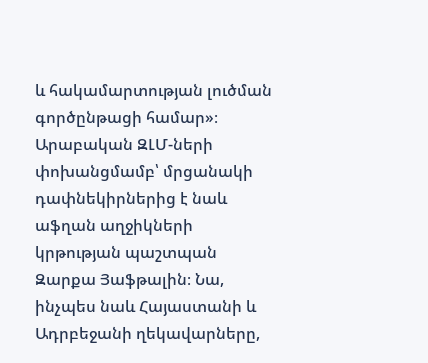և հակամարտության լուծման գործընթացի համար»։
Արաբական ԶԼՄ-ների փոխանցմամբ՝ մրցանակի դափնեկիրներից է նաև աֆղան աղջիկների կրթության պաշտպան Զարքա Յաֆթալին։ Նա, ինչպես նաև Հայաստանի և Ադրբեջանի ղեկավարները,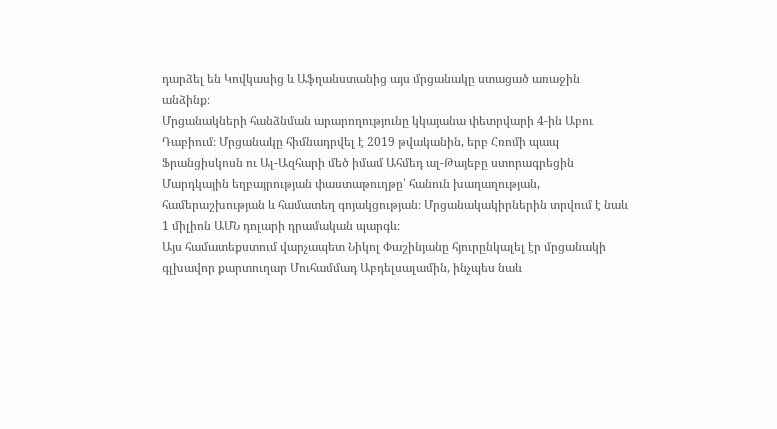դարձել են Կովկասից և Աֆղանստանից այս մրցանակը ստացած առաջին անձինք։
Մրցանակների հանձնման արարողությունը կկայանա փետրվարի 4-ին Աբու Դաբիում։ Մրցանակը հիմնադրվել է 2019 թվականին, երբ Հռոմի պապ Ֆրանցիսկոսն ու Ալ-Ազհարի մեծ իմամ Ահմեդ ալ-Թայեբը ստորագրեցին Մարդկային եղբայրության փաստաթուղթը՝ հանուն խաղաղության, համերաշխության և համատեղ գոյակցության։ Մրցանակակիրներին տրվում է նաև 1 միլիոն ԱՄՆ դոլարի դրամական պարգև։
Այս համատեքստում վարչապետ Նիկոլ Փաշինյանը հյուրընկալել էր մրցանակի գլխավոր քարտուղար Մուհամմադ Աբդելսալամին, ինչպես նաև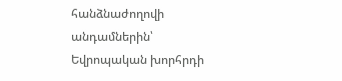հանձնաժողովի անդամներին՝ Եվրոպական խորհրդի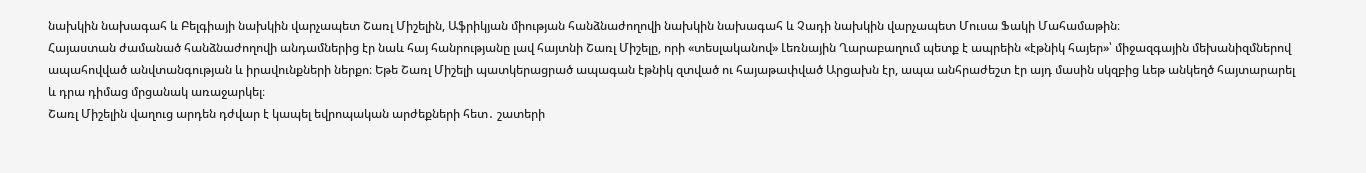նախկին նախագահ և Բելգիայի նախկին վարչապետ Շառլ Միշելին, Աֆրիկյան միության հանձնաժողովի նախկին նախագահ և Չադի նախկին վարչապետ Մուսա Ֆակի Մահամաթին։
Հայաստան ժամանած հանձնաժողովի անդամներից էր նաև հայ հանրությանը լավ հայտնի Շառլ Միշելը, որի «տեսլականով» Լեռնային Ղարաբաղում պետք է ապրեին «էթնիկ հայեր»՝ միջազգային մեխանիզմներով ապահովված անվտանգության և իրավունքների ներքո։ Եթե Շառլ Միշելի պատկերացրած ապագան էթնիկ զտված ու հայաթափված Արցախն էր, ապա անհրաժեշտ էր այդ մասին սկզբից ևեթ անկեղծ հայտարարել և դրա դիմաց մրցանակ առաջարկել։
Շառլ Միշելին վաղուց արդեն դժվար է կապել եվրոպական արժեքների հետ․ շատերի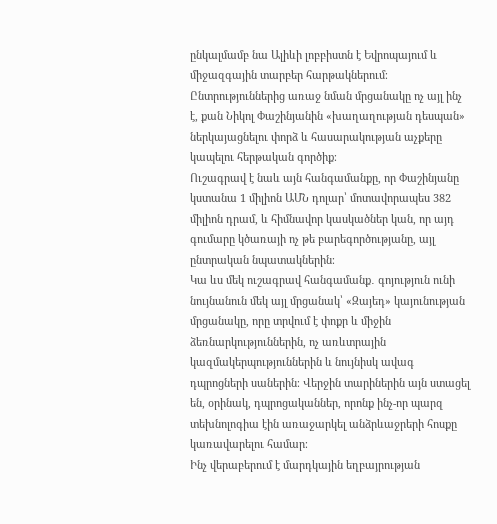ընկալմամբ նա Ալիևի լոբբիստն է Եվրոպայում և միջազգային տարբեր հարթակներում։ Ընտրություններից առաջ նման մրցանակը ոչ այլ ինչ է, քան Նիկոլ Փաշինյանին «խաղաղության դեսպան» ներկայացնելու փորձ և հասարակության աչքերը կապելու հերթական գործիք։
Ուշագրավ է նաև այն հանգամանքը, որ Փաշինյանը կստանա 1 միլիոն ԱՄՆ դոլար՝ մոտավորապես 382 միլիոն դրամ, և հիմնավոր կասկածներ կան, որ այդ գումարը կծառայի ոչ թե բարեգործությանը, այլ ընտրական նպատակներին։
Կա ևս մեկ ուշագրավ հանգամանք․ գոյություն ունի նույնանուն մեկ այլ մրցանակ՝ «Զայեդ» կայունության մրցանակը, որը տրվում է փոքր և միջին ձեռնարկություններին, ոչ առևտրային կազմակերպություններին և նույնիսկ ավագ դպրոցների սաներին։ Վերջին տարիներին այն ստացել են, օրինակ, դպրոցականներ, որոնք ինչ-որ պարզ տեխնոլոգիա էին առաջարկել անձրևաջրերի հոսքը կառավարելու համար։
Ինչ վերաբերում է մարդկային եղբայրության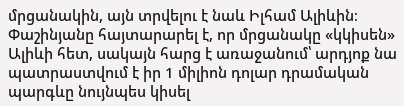մրցանակին, այն տրվելու է նաև Իլհամ Ալիևին։ Փաշինյանը հայտարարել է, որ մրցանակը «կկիսեն» Ալիևի հետ, սակայն հարց է առաջանում՝ արդյոք նա պատրաստվում է իր 1 միլիոն դոլար դրամական պարգևը նույնպես կիսել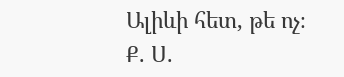Ալիևի հետ, թե ոչ։
Ք. Ս.